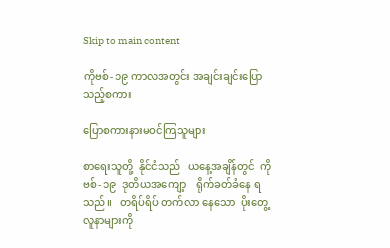Skip to main content

ကိုဗစ်- ၁၉ ကာလအတွင်း အချင်းချင်းပြောသည့်စကား

ပြောစကားနားမဝင်ကြသူများ

စာရေးသူတို့  နိုင်ငံသည်   ယနေ့အချိန်တွင်  ကိုဗစ်- ၁၉  ဒုတိယအကျော့    ရိုက်ခတ်ခံနေ ရသည်။   တရိပ်ရိပ် တက်လာ နေသော  ပိုးတွေ့လူနာများကို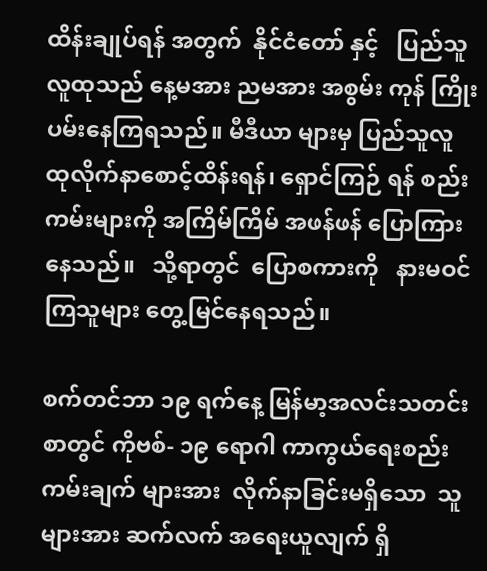ထိန်းချုပ်ရန် အတွက်  နိုင်ငံတော် နှင့်   ပြည်သူလူထုသည် နေ့မအား ညမအား အစွမ်း ကုန် ကြိုးပမ်းနေကြရသည်။ မီဒီယာ များမှ ပြည်သူလူထုလိုက်နာစောင့်ထိန်းရန်၊ ရှောင်ကြဉ် ရန် စည်းကမ်းများကို အကြိမ်ကြိမ် အဖန်ဖန် ပြောကြားနေသည်။   သို့ရာတွင်  ပြောစကားကို   နားမဝင် ကြသူများ တွေ့မြင်နေရသည်။

စက်တင်ဘာ ၁၉ ရက်နေ့ မြန်မာ့အလင်းသတင်း စာတွင် ကိုဗစ်- ၁၉ ရောဂါ ကာကွယ်‌ရေးစည်းကမ်းချက် များအား  လိုက်နာခြင်းမရှိသော  သူများအား ဆက်လက် အရေးယူလျက် ရှိ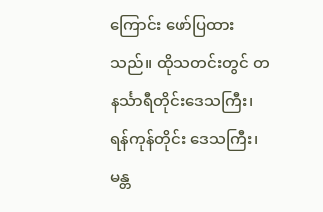ကြောင်း ဖော်ပြထားသည်။ ထိုသတင်းတွင် တနင်္သာရီတိုင်းဒေသကြီး၊   ရန်ကုန်တိုင်း ဒေသကြီး၊  မန္တ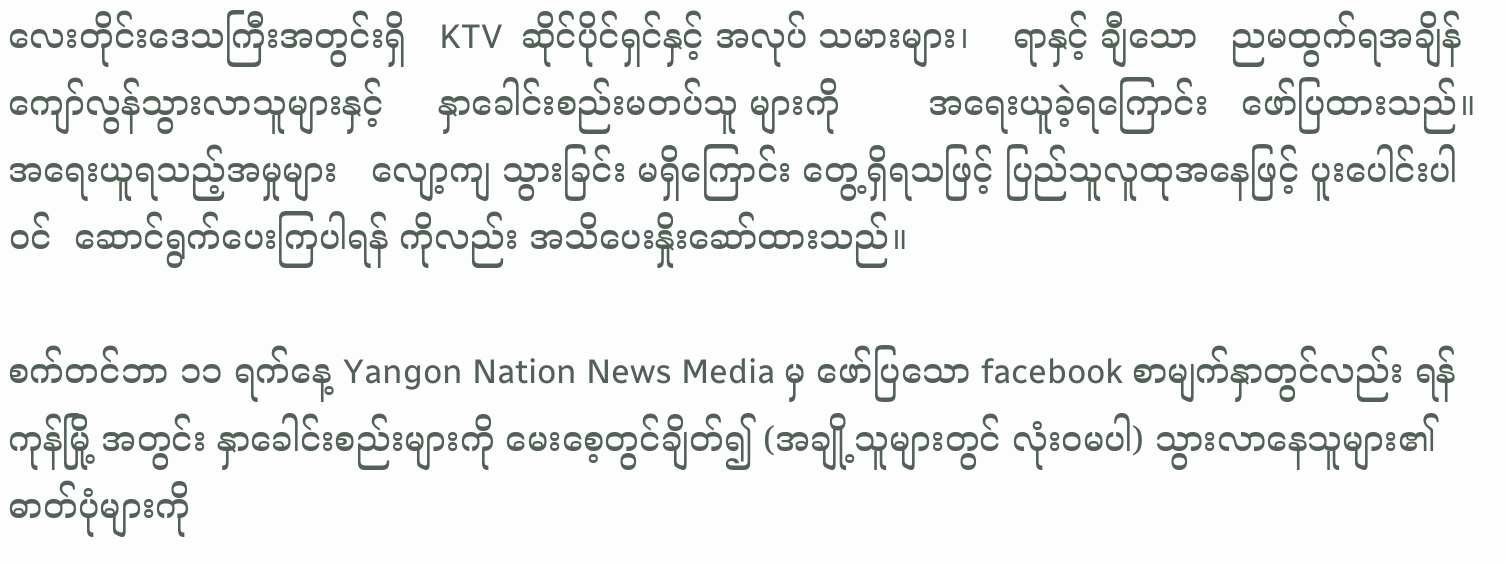လေးတိုင်းဒေသကြီးအတွင်းရှိ   KTV  ဆိုင်ပိုင်ရှင်နှင့် အလုပ် သမားများ၊    ရာနှင့် ချီသော   ညမထွက်ရအချိန် ကျော်လွန်သွားလာသူများနှင့်     နှာခေါင်းစည်းမတပ်သူ များကို        အရေးယူခဲ့ရကြောင်း   ဖော်ပြထားသည်။     အရေးယူရသည့်အမှုများ   လျော့ကျ သွားခြင်း မရှိကြောင်း တွေ့ရှိရသဖြင့် ပြည်သူလူထုအနေဖြင့် ပူးပေါင်းပါဝင်  ဆောင်ရွက်ပေးကြပါရန် ကိုလည်း အသိပေးနှိုးဆော်ထားသည်။

စက်တင်ဘာ ၁၁ ရက်နေ့ Yangon Nation News Media မှ ဖော်ပြသော facebook စာမျက်နှာတွင်လည်း ရန်ကုန်မြို့ အတွင်း နှာခေါင်းစည်းများကို မေးစေ့တွင်ချိတ်၍ (အချို့သူများတွင် လုံးဝမပါ) သွားလာနေသူများ၏ ဓာတ်ပုံများကို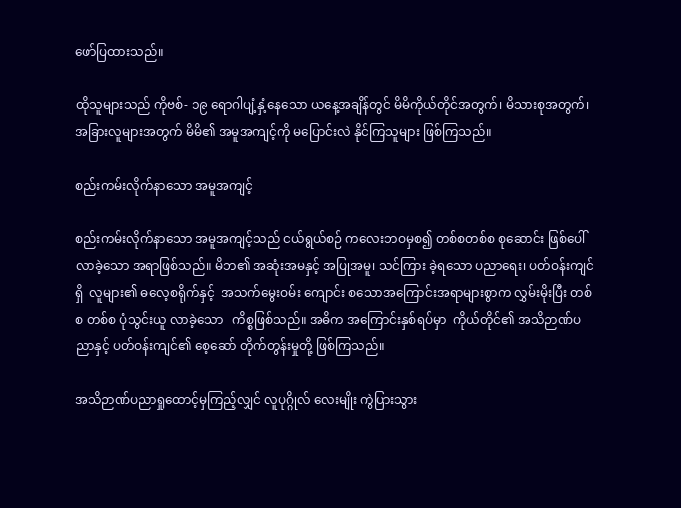ဖော်ပြထားသည်။

ထိုသူများသည် ကိုဗစ်- ၁၉ ရောဂါပျံ့နှံ့နေသော ယနေ့အချိန်တွင် မိမိကိုယ်တိုင်အတွက်၊ မိသားစုအတွက်၊ အခြားလူများအတွက် မိမိ၏ အမူအကျင့်ကို မပြောင်းလဲ နိုင်ကြသူများ ဖြစ်ကြသည်။

စည်းကမ်းလိုက်နာသော အမူအကျင့်

စည်းကမ်းလိုက်နာသော အမူအကျင့်သည် ငယ်ရွယ်စဉ် ကလေးဘဝမှစ၍ တစ်စတစ်စ စုဆောင်း ဖြစ်ပေါ်လာခဲ့သော အရာဖြစ်သည်။ မိဘ၏ အဆုံးအမနှင့် အပြုအမူ၊ သင်ကြား ခဲ့ရသော ပညာရေး၊ ပတ်ဝန်းကျင်ရှိ  လူများ၏ ဓလေ့စရိုက်နှင့်  အသက်မွေးဝမ်း ကျောင်း စသောအကြောင်းအရာများစွာက လွှမ်းမိုးပြီး တစ်စ တစ်စ ပုံသွင်းယူ လာခဲ့သော   ကိစ္စဖြစ်သည်။ အဓိက အကြောင်းနှစ်ရပ်မှာ  ကိုယ်တိုင်၏ အသိဉာဏ်ပညာနှင့် ပတ်ဝန်းကျင်၏ စေ့ဆော် တိုက်တွန်းမှုတို့ ဖြစ်ကြသည်။

အသိဉာဏ်ပညာရှုထောင့်မှကြည့်လျှင် လူပုဂ္ဂိုလ် လေးမျိုး ကွဲပြားသွား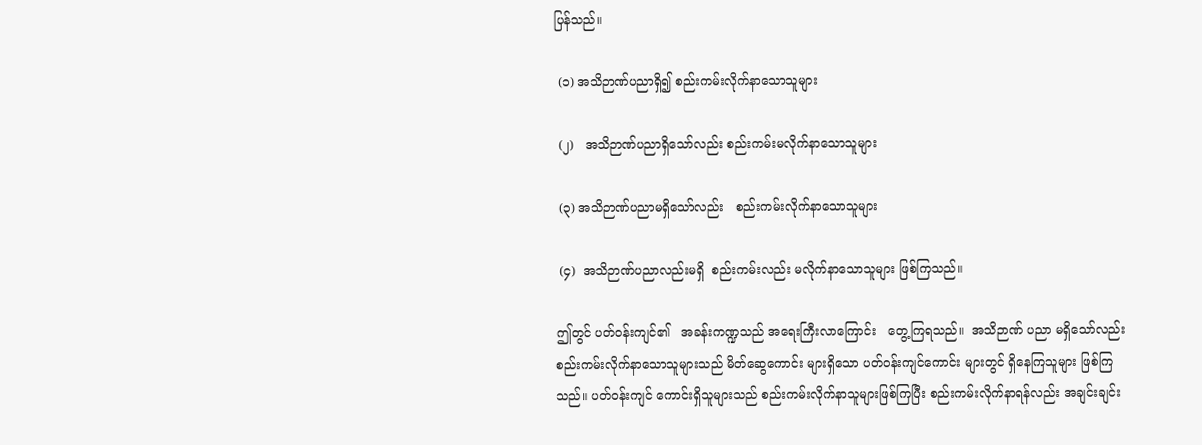ပြန်သည်။

 (၁) အသိဉာဏ်ပညာရှိ၍ စည်းကမ်းလိုက်နာသောသူများ

 (၂)   အသိဉာဏ်ပညာရှိသော်လည်း စည်းကမ်းမလိုက်နာသောသူများ

 (၃) အသိဉာဏ်ပညာမရှိသော်လည်း   စည်းကမ်းလိုက်နာသောသူများ

 (၄)  အသိဉာဏ်ပညာလည်းမရှိ  စည်းကမ်းလည်း မလိုက်နာသောသူများ ဖြစ်ကြသည်။

ဤတွင် ပတ်ဝန်းကျင်၏   အခန်းကဏ္ဍသည် အရေးကြီးလာကြောင်း   တွေ့ကြရသည်။  အသိဉာဏ် ပညာ မရှိသော်လည်း စည်းကမ်းလိုက်နာသောသူများသည် မိတ်ဆွေကောင်း များရှိသော ပတ်ဝန်းကျင်ကောင်း များတွင် ရှိနေကြသူများ ဖြစ်ကြသည်။ ပတ်ဝန်းကျင် ကောင်းရှိသူများသည် စည်းကမ်းလိုက်နာသူများဖြစ်ကြပြီး စည်းကမ်းလိုက်နာရန်လည်း အချင်းချင်း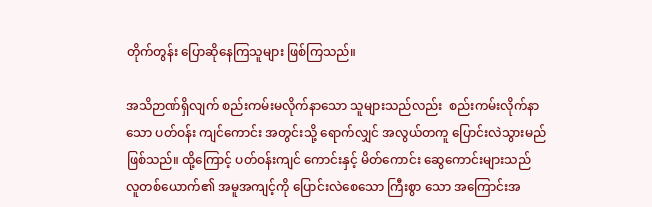တိုက်တွန်း ပြောဆိုနေကြသူများ ဖြစ်ကြသည်။

အသိဉာဏ်ရှိလျက် စည်းကမ်းမလိုက်နာသော သူများသည်လည်း  စည်းကမ်းလိုက်နာသော ပတ်ဝန်း ကျင်ကောင်း အတွင်းသို့ ရောက်လျှင် အလွယ်တကူ ပြောင်းလဲသွားမည်ဖြစ်သည်။ ထို့ကြောင့် ပတ်ဝန်းကျင် ကောင်းနှင့် မိတ်ကောင်း ဆွေကောင်းများသည် လူတစ်ယောက်၏ အမူအကျင့်ကို ပြောင်းလဲစေသော ကြီးစွာ သော အကြောင်းအ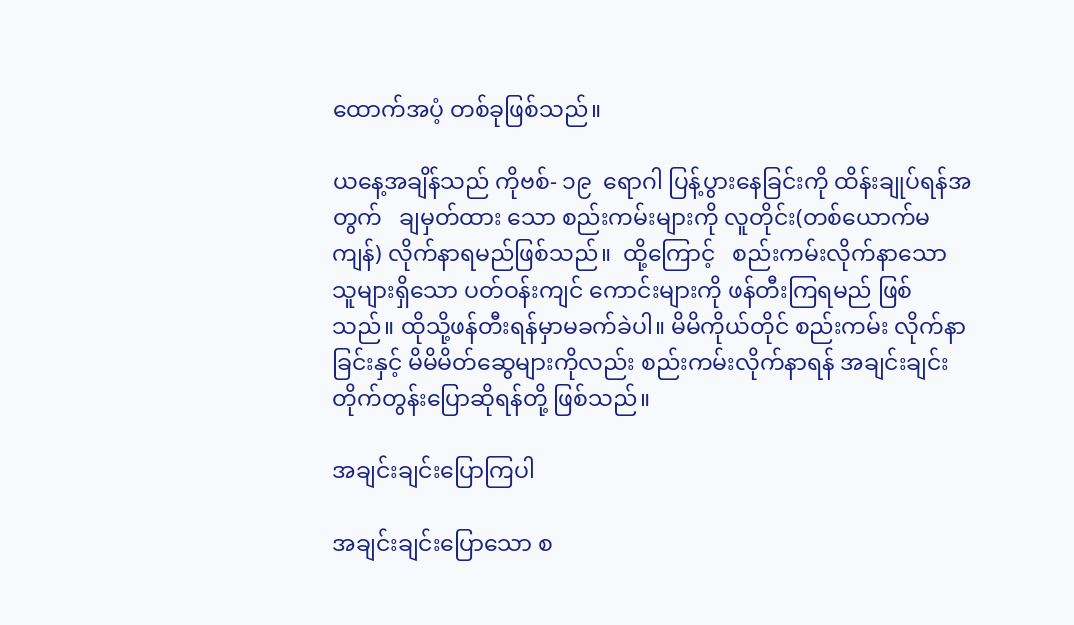ထောက်အပံ့ တစ်ခုဖြစ်သည်။

ယနေ့အချိန်သည် ကိုဗစ်- ၁၉  ရောဂါ ပြန့်ပွားနေခြင်းကို ထိန်းချုပ်ရန်အတွက်   ချမှတ်ထား သော စည်းကမ်းများကို လူတိုင်း(တစ်ယောက်မကျန်) လိုက်နာရမည်ဖြစ်သည်။  ထို့ကြောင့်   စည်းကမ်းလိုက်နာသော သူများရှိသော ပတ်ဝန်းကျင် ကောင်းများကို ဖန်တီးကြရမည် ဖြစ်သည်။ ထိုသို့ဖန်တီးရန်မှာမခက်ခဲပါ။ မိမိကိုယ်တိုင် စည်းကမ်း လိုက်နာခြင်းနှင့် မိမိမိတ်ဆွေများကိုလည်း စည်းကမ်းလိုက်နာရန် အချင်းချင်း တိုက်တွန်းပြောဆိုရန်တို့ ဖြစ်သည်။

အချင်းချင်းပြောကြပါ

အချင်းချင်းပြောသော စ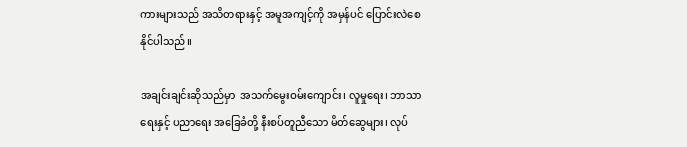ကားများသည် အသိတရားနှင့် အမူအကျင့်ကို အမှန်ပင် ပြောင်းလဲစေနိုင်ပါသည်။

အချင်းချင်းဆိုသည်မှာ  အသက်မွေးဝမ်းကျောင်း၊ လူမှုရေး၊ ဘာသာရေးနှင့် ပညာရေး အခြေခံတို့ နီးစပ်တူညီသော မိတ်ဆွေများ၊ လုပ်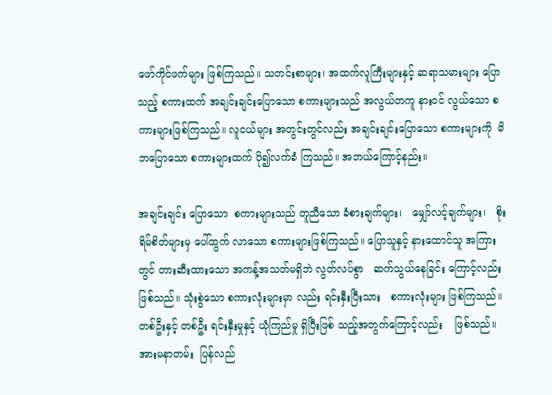ဖော်ကိုင်ဖက်များ ဖြစ်ကြသည်။ သတင်းစာများ၊ အထက်လူကြီးများနှင့် ဆရာသမားများ ပြောသည့် စကားထက် အချင်းချင်းပြောသော စကားများသည် အလွယ်တကူ နားဝင် လွယ်သော စကားများဖြစ်ကြသည်။ လူငယ်များ အတွင်းတွင်လည်း အချင်းချင်းပြောသော စကားများကို  မိဘပြောသော စကားများထက် ပို၍လက်ခံ ကြသည်။ အဘယ်ကြောင့်နည်း။

အချင်းချင်း ပြောသော  စကားများသည် တူညီသော ခံစားချက်များ၊   မျှော်လင့်ချက်များ၊   စိုးရိမ်စိတ်များမှ ပေါ်ထွက် လာသော စကားများဖြစ်ကြသည်။ ပြောသူနှင့် နားထောင်သူ အကြားတွင် တားဆီးထားသော အကန့်အသတ်မရှိဘဲ လွတ်လပ်စွာ   ဆက်သွယ်နေခြင်း ကြောင့်လည်းဖြစ်သည်။ သုံးစွဲသော စကားလုံးများမှာ လည်း ရင်းနှီးပြီးသား   စကားလုံးများ ဖြစ်ကြသည်။ တစ်ဦးနှင့် တစ်ဦး ရင်းနှီးမှုနှင့် ယုံကြည်မှု ရှိပြီးဖြစ် သည့်အတွက်ကြောင့်လည်း    ဖြစ်သည်။ အားမနာတမ်း  ပြန်လည်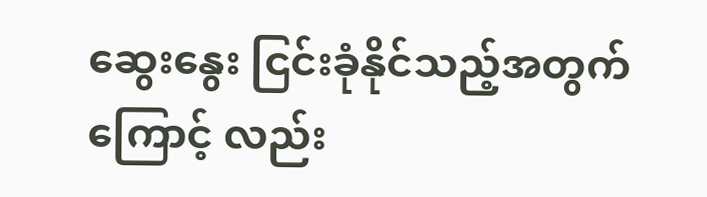ဆွေးနွေး ငြင်းခုံနိုင်သည့်အတွက်ကြောင့် လည်း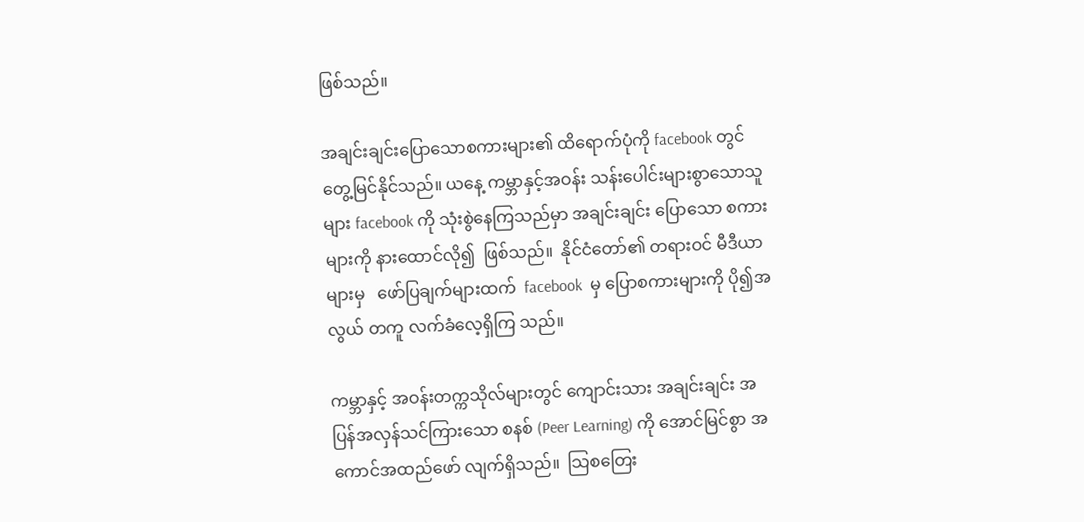ဖြစ်သည်။

အချင်းချင်းပြောသောစကားများ၏ ထိရောက်ပုံကို facebook တွင် တွေ့မြင်နိုင်သည်။ ယနေ့ ကမ္ဘာနှင့်အဝန်း သန်းပေါင်းများစွာသောသူများ facebook ကို သုံးစွဲနေကြသည်မှာ အချင်းချင်း ပြောသော စကားများကို နားထောင်လို၍  ဖြစ်သည်။  နိုင်ငံတော်၏ တရားဝင် မီဒီယာများမှ   ဖော်ပြချက်များထက်  facebook  မှ ပြောစကားများကို ပို၍အလွယ် တကူ လက်ခံလေ့ရှိကြ သည်။

ကမ္ဘာနှင့် အဝန်းတက္ကသိုလ်များတွင် ကျောင်းသား အချင်းချင်း အပြန်အလှန်သင်ကြားသော စနစ် (Peer Learning) ကို ‌အောင်မြင်စွာ အကောင်အထည်ဖော် လျက်ရှိသည်။  သြစတြေး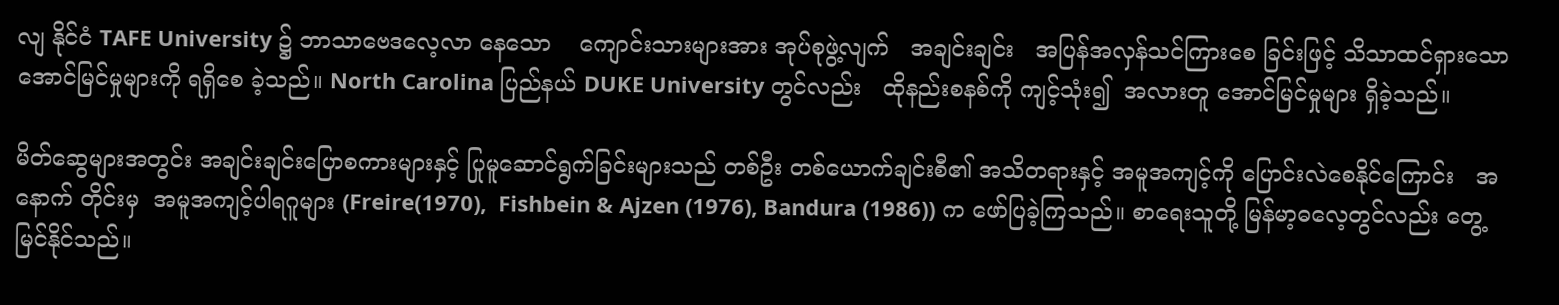လျ နိုင်ငံ TAFE University ၌ ဘာသာဗေဒလေ့လာ နေသော    ကျောင်းသားများအား အုပ်စုဖွဲ့လျက်   အချင်းချင်း   အပြန်အလှန်သင်ကြားစေ ခြင်းဖြင့် သိသာထင်ရှားသော အောင်မြင်မှုများကို ရရှိစေ ခဲ့သည်။ North Carolina ပြည်နယ် DUKE University တွင်လည်း   ထိုနည်းစနစ်ကို ကျင့်သုံး၍  အလားတူ ‌အောင်မြင်မှုများ ရှိခဲ့သည်။

မိတ်ဆွေများအတွင်း အချင်းချင်းပြောစကားများနှင့် ပြုမူဆောင်ရွက်ခြင်းများသည် တစ်ဦး တစ်ယောက်ချင်းစီ၏ အသိတရားနှင့် အမူအကျင့်ကို ပြောင်းလဲစေနိုင်ကြောင်း   အနောက် တိုင်းမှ  အမူအကျင့်ပါရဂူများ (Freire(1970),  Fishbein & Ajzen (1976), Bandura (1986)) က ဖော်ပြခဲ့ကြသည်။ စာရေးသူတို့ မြန်မာ့ဓလေ့တွင်လည်း တွေ့မြင်နိုင်သည်။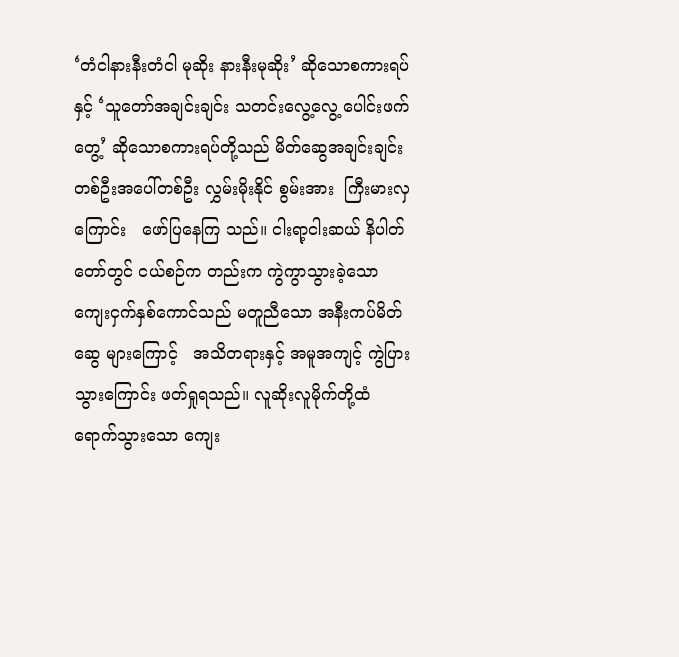‘တံငါနားနီးတံငါ မုဆိုး နားနီးမုဆိုး’ ဆိုသောစကားရပ်နှင့် ‘သူတော်အချင်းချင်း သတင်းလွေ့လွေ့ ပေါင်းဖက် တွေ့’ ဆိုသောစကားရပ်တို့သည် မိတ်ဆွေအချင်းချင်း တစ်ဦးအပေါ်တစ်ဦး လွှမ်းမိုးနိုင် စွမ်းအား  ကြီးမားလှကြောင်း   ဖော်ပြနေကြ သည်။ ငါးရာ့ငါးဆယ် နိပါတ်တော်တွင် ငယ်စဉ်က တည်းက ကွဲကွာသွားခဲ့သော ကျေးငှက်နှစ်ကောင်သည် မတူညီသော အနီးကပ်မိတ်ဆွေ များကြောင့်   အသိတရားနှင့် အမူအကျင့် ကွဲပြားသွားကြောင်း ဖတ်ရှုရသည်။ လူဆိုးလူမိုက်တို့ထံ      ရောက်သွားသော ကျေး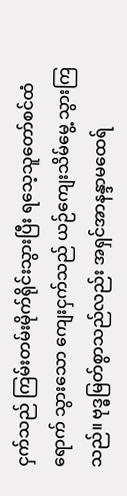ငှက်သည် ကြမ်းတမ်းမိုက်ရိုင်းသွားပြီး ရသေ့သူတော်စင်ထံ ရောက် သွားသော ကျေးငှက်သည် ယဉ်ကျေးသိမ်မွေ့ သွားကြသည်။ ဗုဒ္ဓမြတ်စွာသည်လည်း အရှင်အာနန္ဒာမထေရ်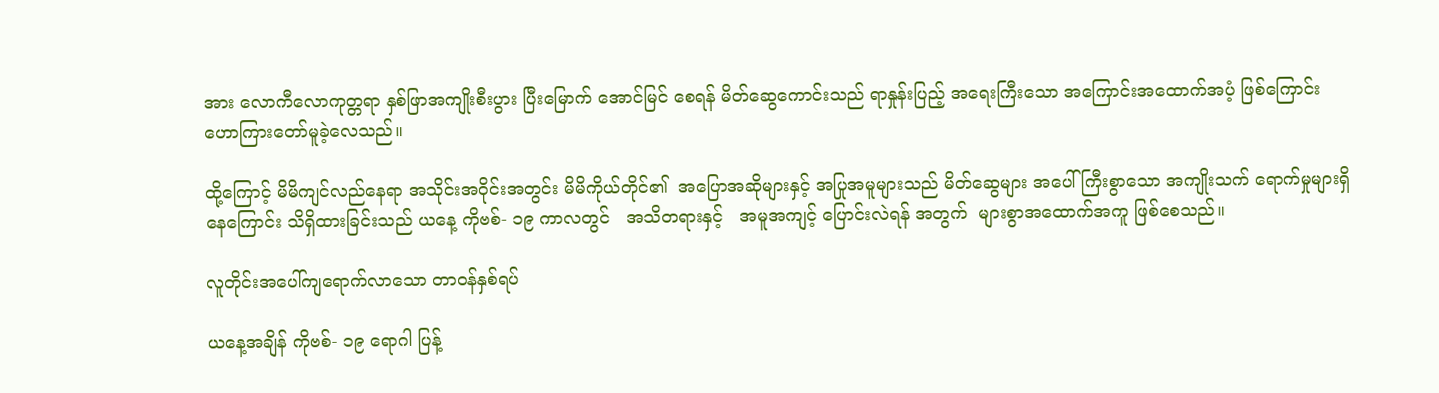အား လောကီလောကုတ္တရာ နှစ်ဖြာအကျိုးစီးပွား ပြီးမြောက် အောင်မြင် စေရန် မိတ်ဆွေကောင်းသည် ရာနှုန်းပြည့် အရေးကြီးသော အကြောင်းအထောက်အပံ့ ဖြစ်ကြောင်း ဟောကြားတော်မူခဲ့လေသည်။

ထို့ကြောင့် မိမိကျင်လည်နေရာ အသိုင်းအဝိုင်းအတွင်း မိမိကိုယ်တိုင်၏  အပြောအဆိုများနှင့် အပြုအမူများသည် မိတ်ဆွေများ အပေါ် ကြီးစွာသော အကျိုးသက်‌ ရောက်မှုများရှိနေကြောင်း သိရှိထားခြင်းသည် ယနေ့ ကိုဗစ်- ၁၉ ကာလတွင်   အသိတရားနှင့်   အမူအကျင့် ပြောင်းလဲရန် အတွက်  များစွာအထောက်အကူ ဖြစ်စေသည်။

လူတိုင်းအပေါ်ကျရောက်လာသော တာဝန်နှစ်ရပ်

ယနေ့အချိန် ကိုဗစ်- ၁၉ ရောဂါ ပြန့်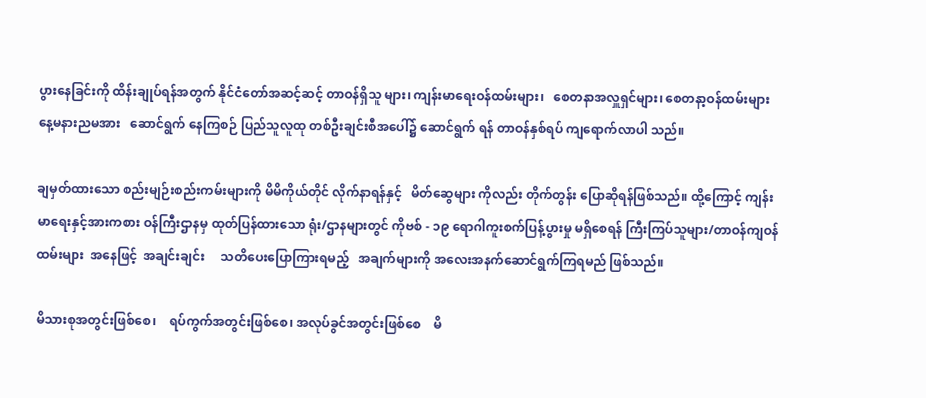ပွားနေခြင်းကို ထိန်းချုပ်ရန်အတွက် နိုင်ငံတော်အဆင့်ဆင့် တာဝန်ရှိသူ များ၊ ကျန်းမာရေးဝန်ထမ်းများ၊   စေတနာအလှူရှင်များ၊ စေတနာ့ဝန်ထမ်းများ    နေ့မနားညမအား   ဆောင်ရွက် နေကြစဉ် ပြည်သူလူထု တစ်ဦးချင်းစီအပေါ်၌ ဆောင်ရွက် ရန် တာဝန်နှစ်ရပ် ကျရောက်လာပါ သည်။

ချမှတ်ထားသော စည်းမျဉ်းစည်းကမ်းများကို မိမိကိုယ်တိုင် လိုက်နာရန်နှင့်   မိတ်ဆွေများ ကိုလည်း တိုက်တွန်း ပြောဆိုရန်ဖြစ်သည်။ ထို့ကြောင့် ကျန်းမာရေးနှင့်အားကစား ဝန်ကြီးဌာနမှ ထုတ်ပြန်ထားသော ရုံး/ဌာနများတွင် ကိုဗစ် - ၁၉ ရောဂါကူးစက်ပြန့်ပွားမှု မရှိစေရန် ကြီးကြပ်သူများ/တာဝန်ကျဝန်ထမ်းများ  အနေဖြင့်  အချင်းချင်း     သတိပေးပြောကြားရမည့်   အချက်များကို အလေးအနက်ဆောင်ရွက်ကြရမည် ဖြစ်သည်။

မိသားစုအတွင်းဖြစ်စေ၊    ရပ်ကွက်အတွင်းဖြစ်စေ၊ အလုပ်ခွင်အတွင်းဖြစ်စေ    မိ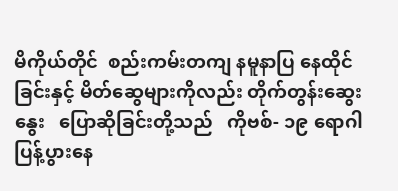မိကိုယ်တိုင်  စည်းကမ်းတကျ နမူနာပြ နေထိုင်ခြင်းနှင့် မိတ်ဆွေများကိုလည်း တိုက်တွန်းဆွေးနွေး   ပြောဆိုခြင်းတို့သည်   ကိုဗစ်- ၁၉ ရောဂါ ပြန့်ပွားနေ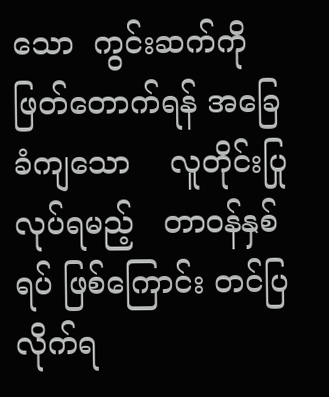သော  ကွင်းဆက်ကို ဖြတ်တောက်ရန် အခြေခံကျသော    လူတိုင်းပြုလုပ်ရမည့်   တာဝန်နှစ်ရပ် ဖြစ်ကြောင်း တင်ပြလိုက်ရ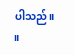ပါသည်။    ။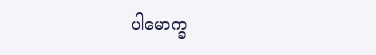ပါမောက္ခ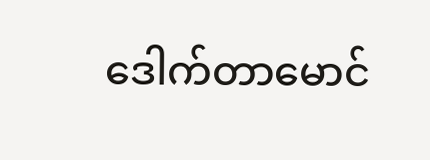ဒေါက်တာမောင်